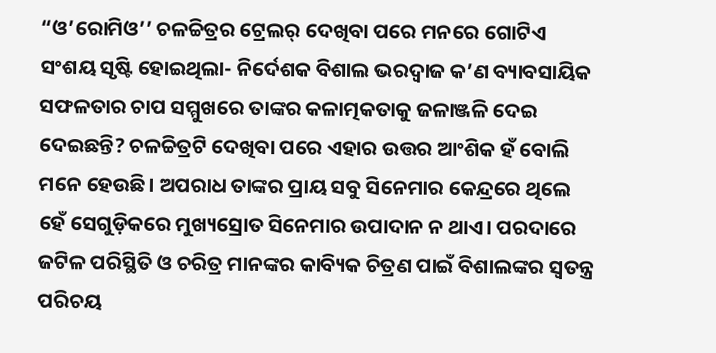“ଓ’ରୋମିଓ’’ ଚଳଚ୍ଚିତ୍ରର ଟ୍ରେଲର୍‌ ଦେଖିବା ପରେ ମନରେ ଗୋଟିଏ ସଂଶୟ ସୃଷ୍ଟି ହୋଇଥିଲା- ନିର୍ଦେଶକ ବିଶାଲ ଭରଦ୍ବାଜ କ’ଣ ବ୍ୟାବସାୟିକ ସଫଳତାର ଚାପ ସମ୍ମୁଖରେ ତାଙ୍କର କଳାତ୍ମକତାକୁ ଜଳାଞ୍ଜଳି ଦେଇ ଦେଇଛନ୍ତି? ଚଳଚ୍ଚିତ୍ରଟି ଦେଖିବା ପରେ ଏହାର ଉତ୍ତର ଆଂଶିକ ହଁ ବୋଲି ମନେ ହେଉଛି। ଅପରାଧ ତାଙ୍କର ପ୍ରାୟ ସବୁ ସିନେମାର କେନ୍ଦ୍ରରେ ଥିଲେ ହେଁ ସେଗୁଡ଼ିକରେ ମୁଖ୍ୟସ୍ରୋତ ସିନେମାର ଉପାଦାନ ନ ଥାଏ। ପରଦାରେ ଜଟିଳ ପରିସ୍ଥିତି ଓ ଚରିତ୍ର ମାନଙ୍କର କାବ୍ୟିକ ଚିତ୍ରଣ ପାଇଁ ବିଶାଲଙ୍କର ସ୍ବତନ୍ତ୍ର ପରିଚୟ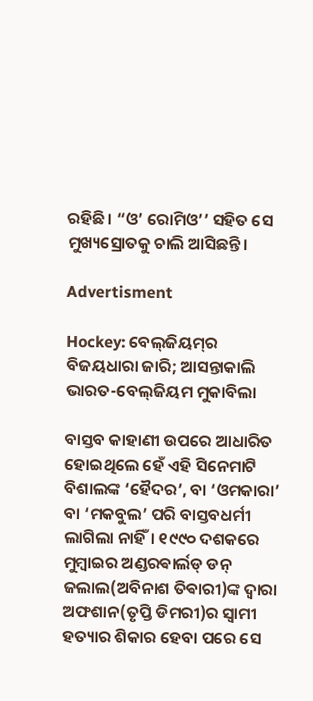ରହିଛି। “ଓ’ ରୋମିଓ’’ ସହିତ ସେ ମୁଖ୍ୟସ୍ରୋତକୁ ଚାଲି ଆସିଛନ୍ତି।

Advertisment

Hockey: ବେଲ୍‌ଜିୟମ୍‌ର ବିଜୟଧାରା ଜାରି; ଆସନ୍ତାକାଲି ଭାରତ-ବେଲ୍‌ଜିୟମ ମୁକାବିଲା

ବାସ୍ତବ କାହାଣୀ ଉପରେ ଆଧାରିତ ହୋଇଥିଲେ ହେଁ ଏହି ସିନେମାଟି ବିଶାଲଙ୍କ ‘ହୈଦର’, ବା ‘ଓମକାରା’ ବା ‘ମକବୁଲ’ ପରି ବାସ୍ତବଧର୍ମୀ ଲାଗିଲା ନାହିଁ। ୧୯୯୦ ଦଶକରେ ମୁମ୍ବାଇର ଅଣ୍ଡରଵାର୍ଲଡ୍‌ ଡନ୍ ଜଲାଲ(ଅବିନାଶ ତିଵାରୀ)ଙ୍କ ଦ୍ବାରା ଅଫଶାନ(ତୃପ୍ତି ଡିମରୀ)ର ସ୍ବାମୀ ହତ୍ୟାର ଶିକାର ହେବା ପରେ ସେ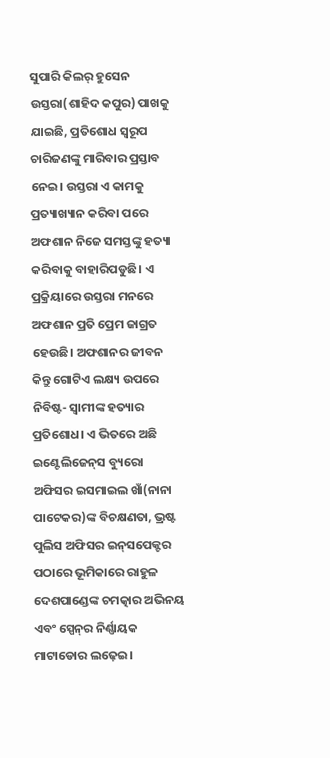ସୁପାରି କିଲର୍‌ ହୁସେନ ଉସ୍ତରା(ଶାହିଦ କପୁର) ପାଖକୁ ଯାଇଛି, ପ୍ରତିଶୋଧ ସ୍ବରୂପ ଚାରିଜଣଙ୍କୁ ମାରିବାର ପ୍ରସ୍ତାବ ନେଇ। ଉସ୍ତରା ଏ କାମକୁ ପ୍ରତ୍ୟାଖ୍ୟାନ କରିବା ପରେ ଅଫଶାନ ନିଜେ ସମସ୍ତଙ୍କୁ ହତ୍ୟା କରିବାକୁ ବାହାରିପଡୁଛି। ଏ ପ୍ରକ୍ରିୟାରେ ଉସ୍ତରା ମନରେ ଅଫଶାନ ପ୍ରତି ପ୍ରେମ ଜାଗ୍ରତ ହେଉଛି। ଅଫଶାନର ଜୀବନ କିନ୍ତୁ ଗୋଟିଏ ଲକ୍ଷ୍ୟ ଉପରେ ନିବିଷ୍ଟ- ସ୍ବାମୀଙ୍କ ହତ୍ୟାର ପ୍ରତିଶୋଧ। ଏ ଭିତରେ ଅଛି ଇଣ୍ଟେଲିଜେନ୍‌ସ ବ୍ୟୁରୋ ଅଫିସର ଇସମାଇଲ ଖାଁ(ନାନା ପାଟେକର)ଙ୍କ ବିଚକ୍ଷଣତା, ଭ୍ରଷ୍ଟ ପୁଲିସ ଅଫିସର ଇନ୍‌ସପେକ୍ଟର ପଠାରେ ଭୂମିକାରେ ରାହୁଳ ଦେଶପାଣ୍ଡେଙ୍କ ଚମତ୍କାର ଅଭିନୟ ଏବଂ ସ୍ପେନ୍‌ର ନିର୍ଣ୍ଣାୟକ ମାଟାଡୋର ଲଢ଼େଇ।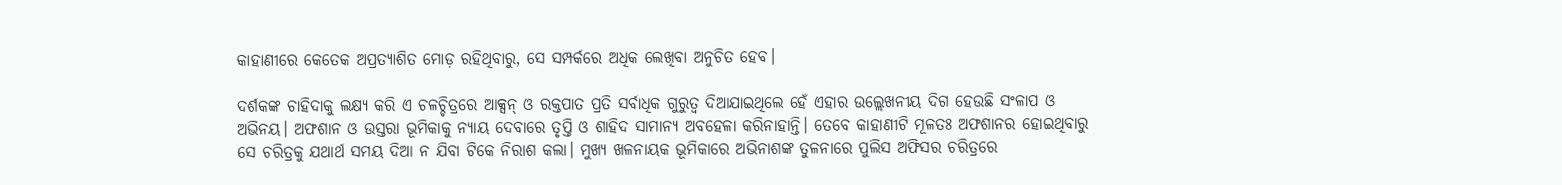କାହାଣୀରେ କେତେକ ଅପ୍ରତ୍ୟାଶିତ ମୋଡ଼ ରହିଥିବାରୁ, ସେ ସମ୍ପର୍କରେ ଅଧିକ ଲେଖିବା ଅନୁଚିତ ହେବ।

ଦର୍ଶକଙ୍କ ଚାହିଦାକୁ ଲକ୍ଷ୍ୟ କରି ଏ ଚଳଚ୍ଚିତ୍ରରେ ଆକ୍ସନ୍‌ ଓ ରକ୍ତପାତ ପ୍ରତି ସର୍ବାଧିକ ଗୁରୁତ୍ବ ଦିଆଯାଇଥିଲେ ହେଁ ଏହାର ଉଲ୍ଲେଖନୀୟ ଦିଗ ହେଉଛି ସଂଳାପ ଓ ଅଭିନୟ। ଅଫଶାନ ଓ ଉସ୍ତରା ଭୂମିକାକୁ ନ୍ୟାୟ ଦେବାରେ ତୃପ୍ତି ଓ ଶାହିଦ ସାମାନ୍ୟ ଅବହେଳା କରିନାହାନ୍ତି। ତେବେ କାହାଣୀଟି ମୂଳତଃ ଅଫଶାନର ହୋଇଥିବାରୁ ସେ ଚରିତ୍ରକୁ ଯଥାର୍ଥ ସମୟ ଦିଆ ନ ଯିବା ଟିକେ ନିରାଶ କଲା। ମୁଖ୍ୟ ଖଳନାୟକ ଭୂମିକାରେ ଅଭିନାଶଙ୍କ ତୁଳନାରେ ପୁଲିସ ଅଫିସର ଚରିତ୍ରରେ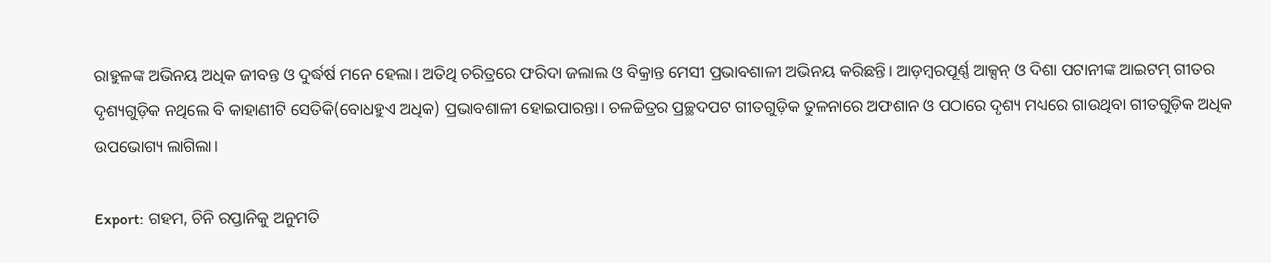ରାହୁଳଙ୍କ ଅଭିନୟ ଅଧିକ ଜୀବନ୍ତ ଓ ଦୁର୍ଦ୍ଧର୍ଷ ମନେ ହେଲା। ଅତିଥି ଚରିତ୍ରରେ ଫରିଦା ଜଲାଲ ଓ ବିକ୍ରାନ୍ତ ମେସୀ ପ୍ରଭାବଶାଳୀ ଅଭିନୟ କରିଛନ୍ତି। ଆଡ଼ମ୍ବରପୂର୍ଣ୍ଣ ଆକ୍ସନ୍‌ ଓ ଦିଶା ପଟାନୀଙ୍କ ଆଇଟମ୍‌ ଗୀତର ଦୃଶ୍ୟଗୁଡ଼ିକ ନଥିଲେ ବି କାହାଣୀଟି ସେତିକି(ବୋଧହୁଏ ଅଧିକ) ପ୍ରଭାବଶାଳୀ ହୋଇପାରନ୍ତା। ଚଳଚ୍ଚିତ୍ରର ପ୍ରଚ୍ଛଦପଟ ଗୀତଗୁଡ଼ିକ ତୁଳନାରେ ଅଫଶାନ ଓ ପଠାରେ ଦୃଶ୍ୟ ମଧ୍ୟରେ ଗାଉଥିବା ଗୀତଗୁଡ଼ିକ ଅଧିକ ଉପଭୋଗ୍ୟ ଲାଗିଲା।

Export: ଗହମ, ଚିନି ରପ୍ତାନିକୁ ଅନୁମତି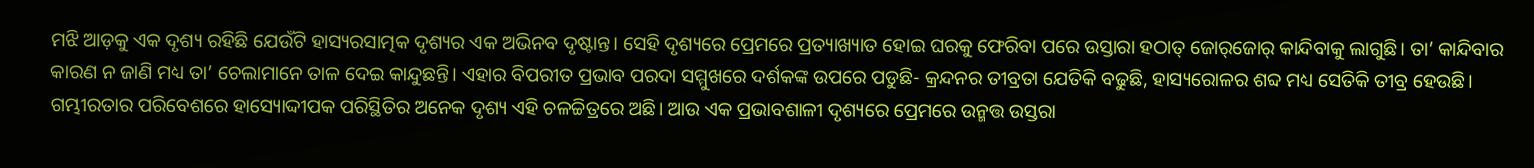ମଝି ଆଡ଼କୁ ଏକ ଦୃଶ୍ୟ ରହିଛି ଯେଉଁଟି ହାସ୍ୟରସାତ୍ମକ ଦୃଶ୍ୟର ଏକ ଅଭିନବ ଦୃଷ୍ଟାନ୍ତ। ସେହି ଦୃଶ୍ୟରେ ପ୍ରେମରେ ପ୍ରତ୍ୟାଖ୍ୟାତ ହୋଇ ଘରକୁ ଫେରିବା ପରେ ଉସ୍ତାରା ହଠାତ୍‌ ଜୋର୍‌ଜୋର୍‌ କାନ୍ଦିବାକୁ ଲାଗୁଛି। ତା’ କାନ୍ଦିବାର କାରଣ ନ ଜାଣି ମଧ୍ୟ ତା’ ଚେଲାମାନେ ତାଳ ଦେଇ କାନ୍ଦୁଛନ୍ତି। ଏହାର ବିପରୀତ ପ୍ରଭାବ ପରଦା ସମ୍ମୁଖରେ ଦର୍ଶକଙ୍କ ଉପରେ ପଡୁଛି- କ୍ରନ୍ଦନର ତୀବ୍ରତା ଯେତିକି ବଢୁଛି, ହାସ୍ୟରୋଳର ଶବ୍ଦ ମଧ୍ୟ ସେତିକି ତୀବ୍ର ହେଉଛି। ଗମ୍ଭୀରତାର ପରିବେଶରେ ହାସ୍ୟୋଦ୍ଦୀପକ ପରିସ୍ଥିତିର ଅନେକ ଦୃଶ୍ୟ ଏହି ଚଳଚ୍ଚିତ୍ରରେ ଅଛି। ଆଉ ଏକ ପ୍ରଭାବଶାଳୀ ଦୃଶ୍ୟରେ ପ୍ରେମରେ ଉନ୍ମତ୍ତ ଉସ୍ତରା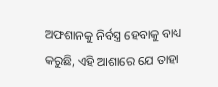ଅଫଶାନକୁ ନିର୍ବସ୍ତ୍ର ହେବାକୁ ବାଧ୍ୟ କରୁଛି, ଏହି ଆଶାରେ ଯେ ତାହା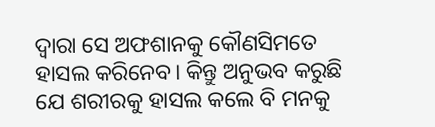ଦ୍ବାରା ସେ ଅଫଶାନକୁ କୌଣସିମତେ ହାସଲ କରିନେବ। କିନ୍ତୁ ଅନୁଭବ କରୁଛି ଯେ ଶରୀରକୁ ହାସଲ କଲେ ବି ମନକୁ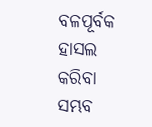ବଳପୂର୍ବକ ହାସଲ କରିବା ସମ୍ଭବ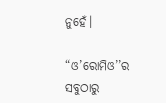ନୁହେଁ।

“ଓ’ରୋମିଓ’’ର ସବୁଠାରୁ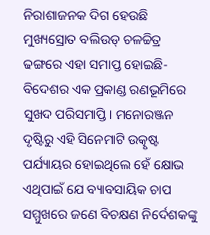ନିରାଶାଜନକ ଦିଗ ହେଉଛି ମୁଖ୍ୟସ୍ରୋତ ବଲିଉଡ୍‌ ଚଳଚ୍ଚିତ୍ର ଢଙ୍ଗରେ ଏହା ସମାପ୍ତ ହୋଇଛି- ବିଦେଶର ଏକ ପ୍ରକାଣ୍ଡ ରଣଭୂମିରେ ସୁଖଦ ପରିସମାପ୍ତି। ମନୋରଞ୍ଜନ ଦୃଷ୍ଟିରୁ ଏହି ସିନେମାଟି ଉତ୍କୃଷ୍ଟ ପର୍ଯ୍ୟାୟର ହୋଇଥିଲେ ହେଁ କ୍ଷୋଭ ଏଥିପାଇଁ ଯେ ବ୍ୟାବସାୟିକ ଚାପ ସମ୍ମୁଖରେ ଜଣେ ବିଚକ୍ଷଣ ନିର୍ଦେଶକଙ୍କୁ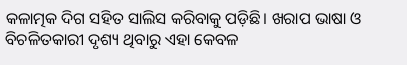କଳାତ୍ମକ ଦିଗ ସହିତ ସାଲିସ କରିବାକୁ ପଡ଼ିଛି। ଖରାପ ଭାଷା ଓ ବିଚଳିତକାରୀ ଦୃଶ୍ୟ ଥିବାରୁ ଏହା କେବଳ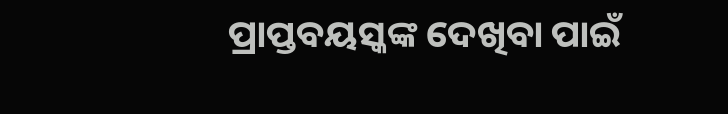ପ୍ରାପ୍ତବୟସ୍କଙ୍କ ଦେଖିବା ପାଇଁ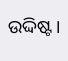ଉଦ୍ଦିଷ୍ଟ।